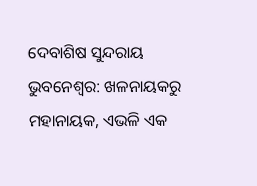ଦେବାଶିଷ ସୁନ୍ଦରାୟ
ଭୁବନେଶ୍ବର: ଖଳନାୟକରୁ ମହାନାୟକ, ଏଭଳି ଏକ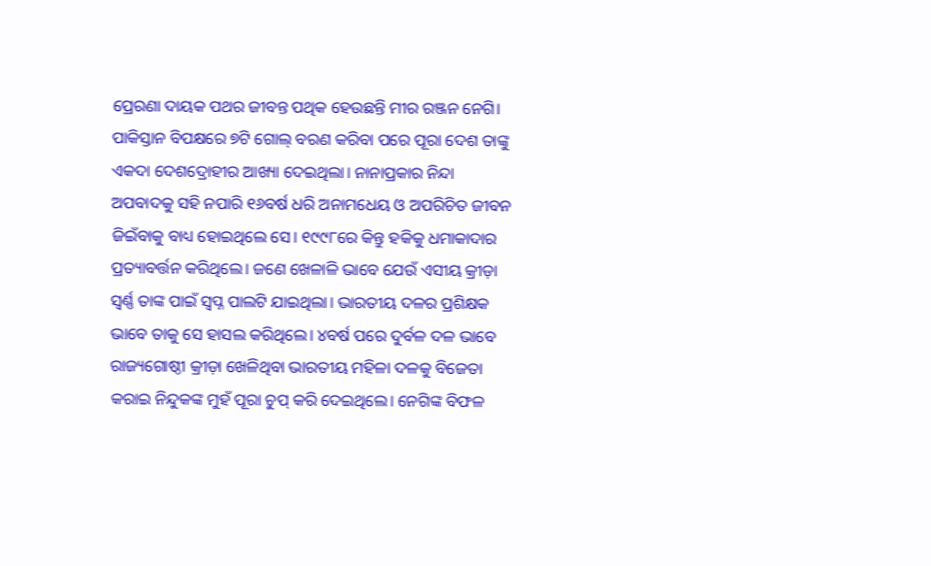ପ୍ରେରଣା ଦାୟକ ପଥର ଜୀବନ୍ତ ପଥିକ ହେଉଛନ୍ତି ମୀର ରଞ୍ଜନ ନେଗି। ପାକିସ୍ତାନ ବିପକ୍ଷରେ ୭ଟି ଗୋଲ୍ ବରଣ କରିବା ପରେ ପୂରା ଦେଶ ତାଙ୍କୁ ଏକଦା ଦେଶଦ୍ରୋହୀର ଆଖ୍ୟା ଦେଇଥିଲା। ନାନାପ୍ରକାର ନିନ୍ଦା ଅପବାଦକୁ ସହି ନପାରି ୧୬ବର୍ଷ ଧରି ଅନାମଧେୟ ଓ ଅପରିଚିତ ଜୀବନ ଜିଇଁବାକୁ ବାଧ୍ୟ ହୋଇଥିଲେ ସେ। ୧୯୯୮ରେ କିନ୍ତୁ ହକିକୁ ଧମାକାଦାର ପ୍ରତ୍ୟାବର୍ତ୍ତନ କରିଥିଲେ। ଜଣେ ଖେଳାଳି ଭାବେ ଯେଉଁ ଏସୀୟ କ୍ରୀଡ଼ା ସ୍ବର୍ଣ୍ଣ ତାଙ୍କ ପାଇଁ ସ୍ବପ୍ନ ପାଲଟି ଯାଇଥିଲା। ଭାରତୀୟ ଦଳର ପ୍ରଶିକ୍ଷକ ଭାବେ ତାକୁ ସେ ହାସଲ କରିଥିଲେ। ୪ବର୍ଷ ପରେ ଦୁର୍ବଳ ଦଳ ଭାବେ ରାଜ୍ୟଗୋଷ୍ଠୀ କ୍ରୀଡ଼ା ଖେଳିଥିବା ଭାରତୀୟ ମହିଳା ଦଳକୁ ବିଜେତା କରାଇ ନିନ୍ଦୁକଙ୍କ ମୁହଁ ପୂରା ଚୁପ୍ କରି ଦେଇଥିଲେ। ନେଗିଙ୍କ ବିଫଳ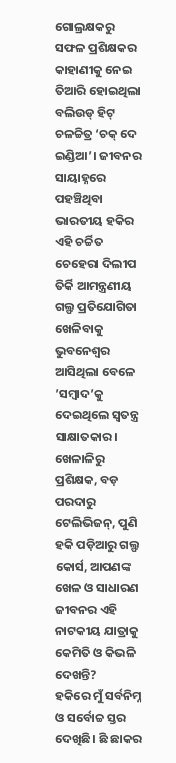ଗୋଲ୍ରକ୍ଷକରୁ ସଫଳ ପ୍ରଶିକ୍ଷକର କାହାଣୀକୁ ନେଇ ତିଆରି ହୋଇଥିଲା ବଲିଉଡ୍ ହିଟ୍ ଚଳଚ୍ଚିତ୍ର ‘ଚକ୍ ଦେ ଇଣ୍ଡିଆ’। ଜୀବନର ସାୟାହ୍ନରେ ପହଞ୍ଚିଥିବା ଭାରତୀୟ ହକିର ଏହି ଚର୍ଚ୍ଚିତ ଚେହେରା ଦିଲୀପ ତିର୍କି ଆମନ୍ତ୍ରଣୀୟ ଗଲ୍ଫ ପ୍ରତିଯୋଗିତା ଖେଳିବାକୁ ଭୁବନେଶ୍ବର ଆସିଥିଲା ବେଳେ ’ସମ୍ବାଦ’କୁ ଦେଇଥିଲେ ସ୍ବତନ୍ତ୍ର ସାକ୍ଷାତକାର।
ଖେଳାଳିରୁ ପ୍ରଶିକ୍ଷକ, ବଡ଼ ପରଦାରୁ ଟେଲିଭିଜନ୍, ପୁଣି ହକି ପଡ଼ିଆରୁ ଗଲ୍ଫ କୋର୍ସ, ଆପଣଙ୍କ ଖେଳ ଓ ସାଧାରଣ ଜୀବନର ଏହି ନାଟକୀୟ ଯାତ୍ରାକୁ କେମିତି ଓ କିଭଳି ଦେଖନ୍ତି?
ହକିରେ ମୁଁ ସର୍ବନିମ୍ନ ଓ ସର୍ବୋଚ୍ଚ ସ୍ତର ଦେଖିଛି। ଛି ଛାକର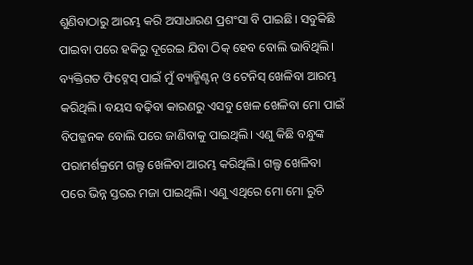ଶୁଣିବାଠାରୁ ଆରମ୍ଭ କରି ଅସାଧାରଣ ପ୍ରଶଂସା ବି ପାଇଛି। ସବୁକିଛି ପାଇବା ପରେ ହକିରୁ ଦୂରେଇ ଯିବା ଠିକ୍ ହେବ ବୋଲି ଭାବିଥିଲି। ବ୍ୟକ୍ତିଗତ ଫିଟ୍ନେସ୍ ପାଇଁ ମୁଁ ବ୍ୟାଡ୍ମିଣ୍ଟନ୍ ଓ ଟେନିସ୍ ଖେଳିବା ଆରମ୍ଭ କରିଥିଲି। ବୟସ ବଢ଼ିବା କାରଣରୁ ଏସବୁ ଖେଳ ଖେଳିବା ମୋ ପାଇଁ ବିପଜ୍ଜନକ ବୋଲି ପରେ ଜାଣିବାକୁ ପାଇଥିଲି। ଏଣୁ କିଛି ବନ୍ଧୁଙ୍କ ପରାମର୍ଶକ୍ରମେ ଗଲ୍ଫ ଖେଳିବା ଆରମ୍ଭ କରିଥିଲି। ଗଲ୍ଫ ଖେଳିବା ପରେ ଭିନ୍ନ ସ୍ତରର ମଜା ପାଇଥିଲି। ଏଣୁ ଏଥିରେ ମୋ ମୋ ରୁଚି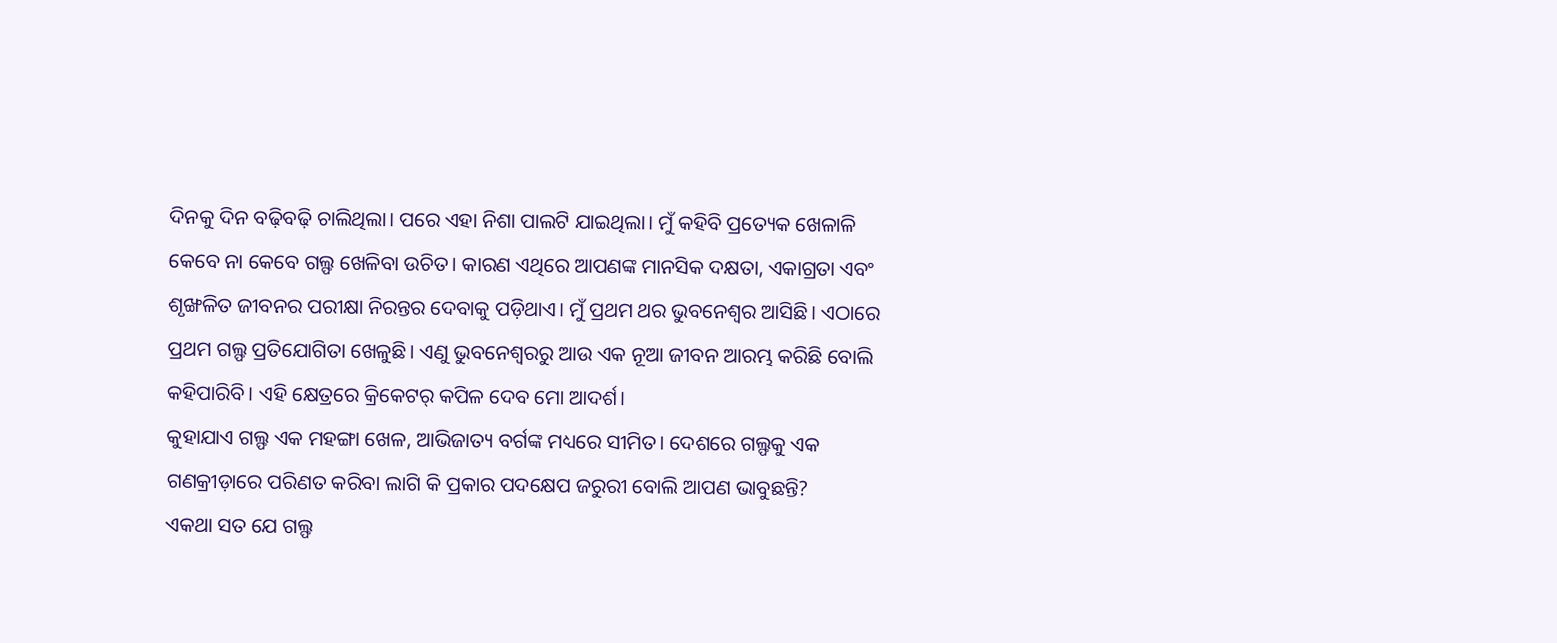ଦିନକୁ ଦିନ ବଢ଼ିବଢ଼ି ଚାଲିଥିଲା। ପରେ ଏହା ନିଶା ପାଲଟି ଯାଇଥିଲା। ମୁଁ କହିବି ପ୍ରତ୍ୟେକ ଖେଳାଳି କେବେ ନା କେବେ ଗଲ୍ଫ ଖେଳିବା ଉଚିତ। କାରଣ ଏଥିରେ ଆପଣଙ୍କ ମାନସିକ ଦକ୍ଷତା, ଏକାଗ୍ରତା ଏବଂ ଶୃଙ୍ଖଳିତ ଜୀବନର ପରୀକ୍ଷା ନିରନ୍ତର ଦେବାକୁ ପଡ଼ିଥାଏ। ମୁଁ ପ୍ରଥମ ଥର ଭୁବନେଶ୍ବର ଆସିଛି। ଏଠାରେ ପ୍ରଥମ ଗଲ୍ଫ ପ୍ରତିଯୋଗିତା ଖେଳୁଛି। ଏଣୁ ଭୁବନେଶ୍ବରରୁ ଆଉ ଏକ ନୂଆ ଜୀବନ ଆରମ୍ଭ କରିଛି ବୋଲି କହିପାରିବି। ଏହି କ୍ଷେତ୍ରରେ କ୍ରିକେଟର୍ କପିଳ ଦେବ ମୋ ଆଦର୍ଶ।
କୁହାଯାଏ ଗଲ୍ଫ ଏକ ମହଙ୍ଗା ଖେଳ, ଆଭିଜାତ୍ୟ ବର୍ଗଙ୍କ ମଧ୍ୟରେ ସୀମିତ। ଦେଶରେ ଗଲ୍ଫକୁ ଏକ ଗଣକ୍ରୀଡ଼ାରେ ପରିଣତ କରିବା ଲାଗି କି ପ୍ରକାର ପଦକ୍ଷେପ ଜରୁରୀ ବୋଲି ଆପଣ ଭାବୁଛନ୍ତି?
ଏକଥା ସତ ଯେ ଗଲ୍ଫ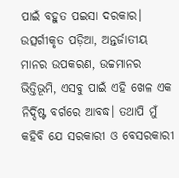ପାଇଁ ବହୁତ ପଇସା ଦରକାର। ଉତ୍ସର୍ଗୀକୃତ ପଡ଼ିଆ, ଅନ୍ତର୍ଜାତୀୟ ମାନର ଉପକରଣ, ଉଚ୍ଚମାନର ଭିତ୍ତିଭୂମି, ଏସବୁ ପାଇଁ ଏହି ଖେଳ ଏକ ନିର୍ଦ୍ଦିଷ୍ଟ ବର୍ଗରେ ଆବଦ୍ଧ। ତଥାପି ମୁଁ କହିବି ଯେ ସରକାରୀ ଓ ବେସରକାରୀ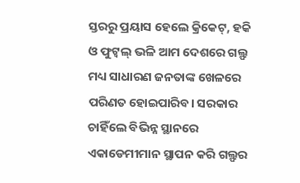ସ୍ତରରୁ ପ୍ରୟାସ ହେଲେ କ୍ରିକେଟ୍, ହକି ଓ ଫୁଟ୍ବଲ୍ ଭଳି ଆମ ଦେଶରେ ଗଲ୍ଫ ମଧ୍ୟ ସାଧାରଣ ଜନତାଙ୍କ ଖେଳରେ ପରିଣତ ହୋଇପାରିବ। ସରକାର ଚାହିଁଲେ ବିଭିନ୍ନ ସ୍ଥାନରେ ଏକାଡେମୀମାନ ସ୍ଥାପନ କରି ଗଲ୍ଫର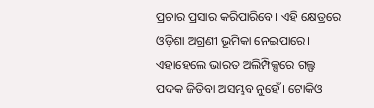ପ୍ରଚାର ପ୍ରସାର କରିପାରିବେ। ଏହି କ୍ଷେତ୍ରରେ ଓଡ଼ିଶା ଅଗ୍ରଣୀ ଭୂମିକା ନେଇପାରେ। ଏହାହେଲେ ଭାରତ ଅଲିମ୍ପିକ୍ସରେ ଗଲ୍ଫ ପଦକ ଜିତିବା ଅସମ୍ଭବ ନୁହେଁ। ଟୋକିଓ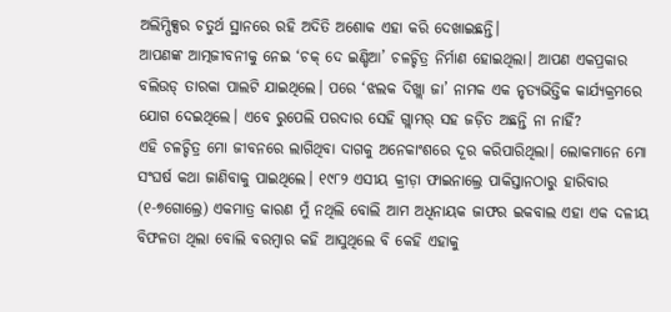ଅଲିମ୍ପିକ୍ସର ଚତୁର୍ଥ ସ୍ଥାନରେ ରହି ଅଦିତି ଅଶୋକ ଏହା କରି ଦେଖାଇଛନ୍ତି।
ଆପଣଙ୍କ ଆତ୍ମଜୀବନୀକୁ ନେଇ ‘ଚକ୍ ଦେ ଇଣ୍ଡିଆ’ ଚଳଚ୍ଚିତ୍ର ନିର୍ମାଣ ହୋଇଥିଲା। ଆପଣ ଏକପ୍ରକାର ବଲିଉଡ୍ ତାରକା ପାଲଟି ଯାଇଥିଲେ। ପରେ ‘ଝଲକ ଦିଖ୍ଲା ଜା’ ନାମକ ଏକ ନୃତ୍ୟଭିତ୍ତିକ କାର୍ଯ୍ୟକ୍ରମରେ ଯୋଗ ଦେଇଥିଲେ। ଏବେ ରୁପେଲି ପରଦାର ସେହି ଗ୍ଲାମର୍ ସହ ଜଡ଼ିତ ଅଛନ୍ତି ନା ନାହିଁ?
ଏହି ଚଳଚ୍ଚିତ୍ର ମୋ ଜୀବନରେ ଲାଗିଥିବା ଦାଗକୁ ଅନେକାଂଶରେ ଦୂର କରିପାରିଥିଲା। ଲୋକମାନେ ମୋ ସଂଘର୍ଷ କଥା ଜାଣିବାକୁ ପାଇଥିଲେ। ୧୯୮୨ ଏସୀୟ କ୍ରୀଡ଼ା ଫାଇନାଲ୍ରେ ପାକିସ୍ତାନଠାରୁ ହାରିବାର (୧-୭ଗୋଲ୍ରେ) ଏକମାତ୍ର କାରଣ ମୁଁ ନଥିଲି ବୋଲି ଆମ ଅଧିନାୟକ ଜାଫର ଇକବାଲ ଏହା ଏକ ଦଳୀୟ ବିଫଳତା ଥିଲା ବୋଲି ବରମ୍ବାର କହି ଆସୁଥିଲେ ବି କେହି ଏହାକୁ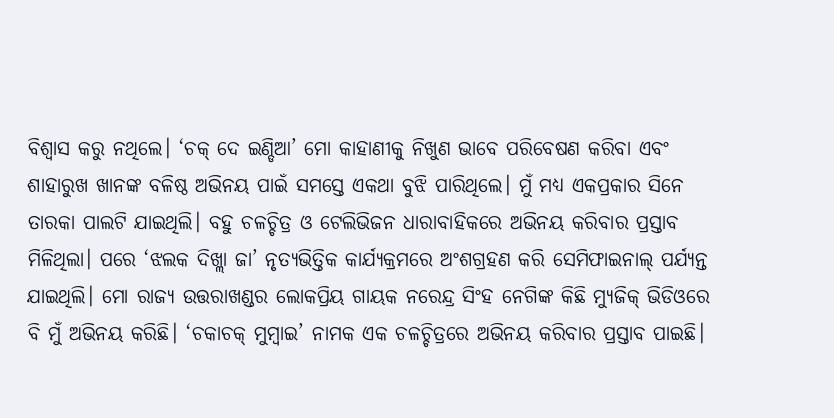ବିଶ୍ବାସ କରୁ ନଥିଲେ। ‘ଚକ୍ ଦେ ଇଣ୍ଡିଆ’ ମୋ କାହାଣୀକୁ ନିଖୁଣ ଭାବେ ପରିବେଷଣ କରିବା ଏବଂ ଶାହାରୁଖ ଖାନଙ୍କ ବଳିଷ୍ଠ ଅଭିନୟ ପାଇଁ ସମସ୍ତେ ଏକଥା ବୁଝି ପାରିଥିଲେ। ମୁଁ ମଧ୍ୟ ଏକପ୍ରକାର ସିନେ ତାରକା ପାଲଟି ଯାଇଥିଲି। ବହୁ ଚଳଚ୍ଚିତ୍ର ଓ ଟେଲିଭିଜନ ଧାରାବାହିକରେ ଅଭିନୟ କରିବାର ପ୍ରସ୍ତାବ ମିଳିଥିଲା। ପରେ ‘ଝଲକ ଦିଖ୍ଲା ଜା’ ନୃତ୍ୟଭିତ୍ତିକ କାର୍ଯ୍ୟକ୍ରମରେ ଅଂଶଗ୍ରହଣ କରି ସେମିଫାଇନାଲ୍ ପର୍ଯ୍ୟନ୍ତ ଯାଇଥିଲି। ମୋ ରାଜ୍ୟ ଉତ୍ତରାଖଣ୍ଡର ଲୋକପ୍ରିୟ ଗାୟକ ନରେନ୍ଦ୍ର ସିଂହ ନେଗିଙ୍କ କିଛି ମ୍ୟୁଜିକ୍ ଭିଡିଓରେ ବି ମୁଁ ଅଭିନୟ କରିଛି। ‘ଚକାଚକ୍ ମୁମ୍ବାଇ’ ନାମକ ଏକ ଚଳଚ୍ଚିତ୍ରରେ ଅଭିନୟ କରିବାର ପ୍ରସ୍ତାବ ପାଇଛି।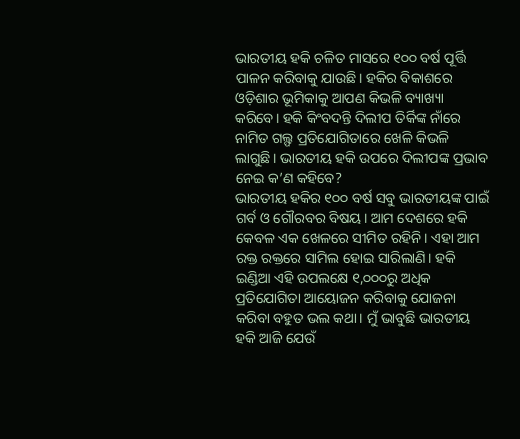ଭାରତୀୟ ହକି ଚଳିତ ମାସରେ ୧୦୦ ବର୍ଷ ପୂର୍ତ୍ତି ପାଳନ କରିବାକୁ ଯାଉଛି। ହକିର ବିକାଶରେ ଓଡ଼ିଶାର ଭୂମିକାକୁ ଆପଣ କିଭଳି ବ୍ୟାଖ୍ୟା କରିବେ। ହକି କିଂବଦନ୍ତି ଦିଲୀପ ତିର୍କିଙ୍କ ନାଁରେ ନାମିତ ଗଲ୍ଫ ପ୍ରତିଯୋଗିତାରେ ଖେଳି କିଭଳି ଲାଗୁଛି। ଭାରତୀୟ ହକି ଉପରେ ଦିଲୀପଙ୍କ ପ୍ରଭାବ ନେଇ କ’ଣ କହିବେ?
ଭାରତୀୟ ହକିର ୧୦୦ ବର୍ଷ ସବୁ ଭାରତୀୟଙ୍କ ପାଇଁ ଗର୍ବ ଓ ଗୌରବର ବିଷୟ। ଆମ ଦେଶରେ ହକି କେବଳ ଏକ ଖେଳରେ ସୀମିତ ରହିନି। ଏହା ଆମ ରକ୍ତ ରକ୍ତରେ ସାମିଲ ହୋଇ ସାରିଲାଣି। ହକି ଇଣ୍ଡିଆ ଏହି ଉପଲକ୍ଷେ ୧,୦୦୦ରୁ ଅଧିକ ପ୍ରତିଯୋଗିତା ଆୟୋଜନ କରିବାକୁ ଯୋଜନା କରିବା ବହୁତ ଭଲ କଥା। ମୁଁ ଭାବୁଛି ଭାରତୀୟ ହକି ଆଜି ଯେଉଁ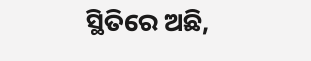ସ୍ଥିତିରେ ଅଛି,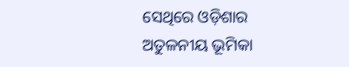ସେଥିରେ ଓଡ଼ିଶାର ଅତୁଳନୀୟ ଭୂମିକା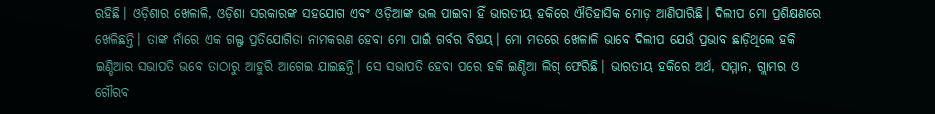ରହିଛି। ଓଡ଼ିଶାର ଖେଳାଳି, ଓଡ଼ିଶା ସରକାରଙ୍କ ସହଯୋଗ ଏବଂ ଓଡ଼ିଆଙ୍କ ଭଲ ପାଇବା ହିଁ ଭାରତୀୟ ହକିରେ ଐତିହାସିକ ମୋଡ଼ ଆଣିପାରିଛି। ଦିଲୀପ ମୋ ପ୍ରଶିକ୍ଷଣରେ ଖେଳିଛନ୍ତି। ତାଙ୍କ ନାଁରେ ଏକ ଗଲ୍ଫ ପ୍ରତିଯୋଗିତା ନାମକରଣ ହେବା ମୋ ପାଇଁ ଗର୍ବର ବିଷୟ। ମୋ ମତରେ ଖେଳାଳି ଭାବେ ଦିଲୀପ ଯେଉଁ ପ୍ରଭାବ ଛାଡ଼ିଥିଲେ ହକି ଇଣ୍ଡିଆର ସଭାପତି ଭବେ ତାଠାରୁ ଆହୁରି ଆଗେଇ ଯାଇଛନ୍ତି। ସେ ସଭାପତି ହେବା ପରେ ହକି ଇଣ୍ଡିଆ ଲିଗ୍ ଫେରିଛି। ଭାରତୀୟ ହକିରେ ଅର୍ଥ, ସମ୍ମାନ, ଗ୍ଲାମର ଓ ଗୌରବ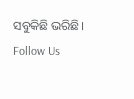ସବୁକିଛି ଭରିଛି।
Follow Us